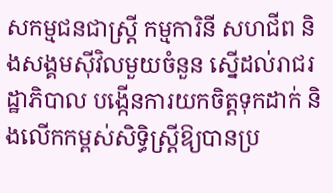សកម្មជនជាស្ត្រី កម្មការិនី សហជីព និងសង្គមស៊ីវិលមួយចំនួន ស្នើដល់រាជរដ្ឋាភិបាល បង្កើនការយកចិត្តទុកដាក់ និងលើកកម្ពស់សិទ្ធិស្ត្រីឱ្យបានប្រ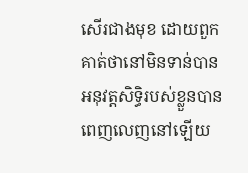សើរជាងមុខ ដោយពួកគាត់ថានៅមិនទាន់បានអនុវត្តសិទ្ធិរបស់ខ្លួនបានពេញលេញនៅឡើយ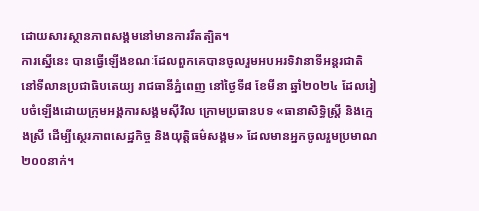ដោយសារស្ថានភាពសង្គមនៅមានការរឹតត្បិត។
ការស្នើនេះ បានធ្វើឡើងខណៈដែលពួកគេបានចូលរួមអបអរទិវានាទីអន្តរជាតិ នៅទីលានប្រជាធិបតេយ្យ រាជធានីភ្នំពេញ នៅថ្ងៃទី៨ ខែមីនា ឆ្នាំ២០២៤ ដែលរៀបចំឡើងដោយក្រុមអង្គការសង្គមស៊ីវិល ក្រោមប្រធានបទ «ធានាសិទ្ធិស្ត្រី និងក្មេងស្រី ដើម្បីស្ថេរភាពសេដ្ឋកិច្ច និងយុត្តិធម៌សង្គម» ដែលមានអ្នកចូលរួមប្រមាណ ២០០នាក់។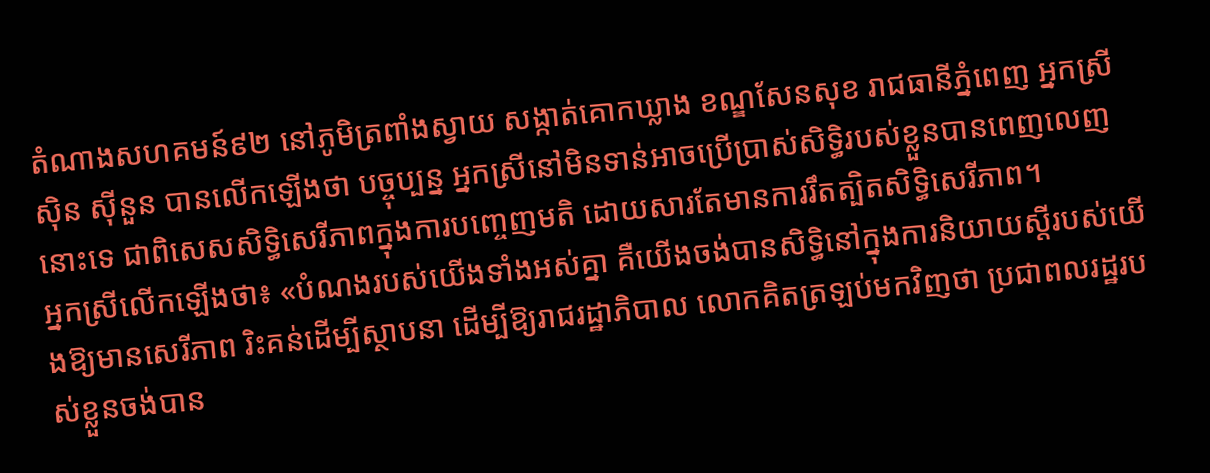តំណាងសហគមន៍៩២ នៅភូមិត្រពាំងស្វាយ សង្កាត់គោកឃ្លាង ខណ្ឌសែនសុខ រាជធានីភ្នំពេញ អ្នកស្រី ស៊ិន ស៊ីនួន បានលើកឡើងថា បច្ចុប្បន្ន អ្នកស្រីនៅមិនទាន់អាចប្រើប្រាស់សិទ្ធិរបស់ខ្លួនបានពេញលេញនោះទេ ជាពិសេសសិទ្ធិសេរីភាពក្នុងការបញ្ចេញមតិ ដោយសារតែមានការរឹតត្បិតសិទ្ធិសេរីភាព។
អ្នកស្រីលើកឡើងថា៖ «បំណងរបស់យើងទាំងអស់គ្នា គឺយើងចង់បានសិទ្ធិនៅក្នុងការនិយាយស្តីរបស់យើងឱ្យមានសេរីភាព រិះគន់ដើម្បីស្ថាបនា ដើម្បីឱ្យរាជរដ្ឋាភិបាល លោកគិតត្រឡប់មកវិញថា ប្រជាពលរដ្ឋរបស់ខ្លួនចង់បាន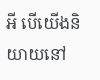អី បើយើងនិយាយនៅ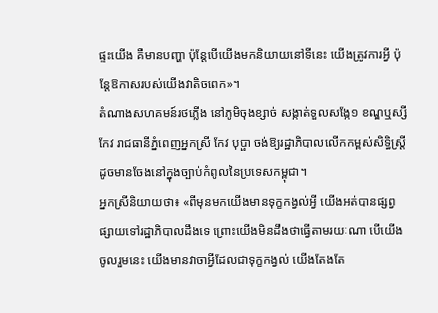ផ្ទះយើង គឺមានបញ្ហា ប៉ុន្តែបើយើងមកនិយាយនៅទីនេះ យើងត្រូវការអ្វី ប៉ុន្តែឱកាសរបស់យើងវាតិចពេក»។
តំណាងសហគមន៍រថភ្លើង នៅភូមិចុងខ្សាច់ សង្កាត់ទួលសង្កែ១ ខណ្ឌឬស្សីកែវ រាជធានីភ្នំពេញអ្នកស្រី កែវ បុប្ផា ចង់ឱ្យរដ្ឋាភិបាលលើកកម្ពស់សិទ្ធិស្ត្រីដូចមានចែងនៅក្នុងច្បាប់កំពូលនៃប្រទេសកម្ពុជា។
អ្នកស្រីនិយាយថា៖ «ពីមុនមកយើងមានទុក្ខកង្វល់អ្វី យើងអត់បានផ្សព្វផ្សាយទៅរដ្ឋាភិបាលដឹងទេ ព្រោះយើងមិនដឹងថាធ្វើតាមរយៈណា បើយើងចូលរួមនេះ យើងមានវាចាអ្វីដែលជាទុក្ខកង្វល់ យើងតែងតែ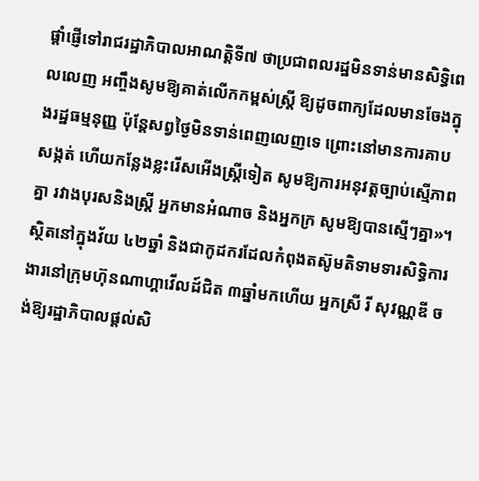ផ្តាំផ្ញើទៅរាជរដ្ឋាភិបាលអាណត្តិទី៧ ថាប្រជាពលរដ្ឋមិនទាន់មានសិទ្ធិពេលលេញ អញ្ចឹងសូមឱ្យគាត់លើកកម្ពស់ស្រ្តី ឱ្យដូចពាក្យដែលមានចែងក្នុងរដ្ឋធម្មនុញ្ញ ប៉ុន្តែសព្វថ្ងៃមិនទាន់ពេញលេញទេ ព្រោះនៅមានការគាបសង្កត់ ហើយកន្លែងខ្លះរើសអើងស្រ្តីទៀត សូមឱ្យការអនុវត្តច្បាប់ស្មើភាពគ្នា រវាងបុរសនិងស្រ្តី អ្នកមានអំណាច និងអ្នកក្រ សូមឱ្យបានស្មើៗគ្នា»។
ស្ថិតនៅក្នុងវ័យ ៤២ឆ្នាំ និងជាកូដករដែលកំពុងតស៊ូមតិទាមទារសិទ្ធិការងារនៅក្រុមហ៊ុនណាហ្គាវើលដ៍ជិត ៣ឆ្នាំមកហើយ អ្នកស្រី រី សុវណ្ណឌី ចង់ឱ្យរដ្ឋាភិបាលផ្តល់សិ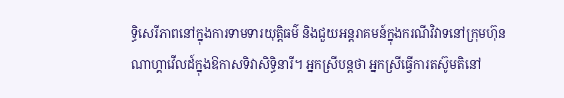ទ្ធិសេរីភាពនៅក្នុងការទាមទារយុត្តិធម៌ និងជួយអន្តរាគមន៍ក្នុងករណីវិវាទនៅក្រុមហ៊ុនណាហ្គាវើលដ៍ក្នុងឱកាសទិវាសិទ្ធិនារី។ អ្នកស្រីបន្តថា អ្នកស្រីធ្វើការតស៊ូមតិនៅ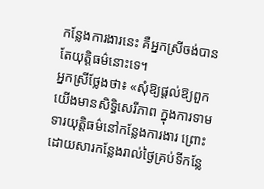កន្លែងការងារនេះ គឺអ្នកស្រីចង់បានតែយុត្តិធម៌នោះទេ។
អ្នកស្រីថ្លែងថា៖ «សុំឱ្យផ្តល់ឱ្យពួកយើងមានសិទ្ធិសេរីភាព ក្នុងការទាមទារយុត្តិធម៌នៅកន្លែងការងារ ព្រោះដោយសារកន្លែងរាល់ថ្ងៃគ្រប់ទីកន្លែ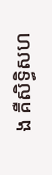ង គឺសិទ្ធិសហ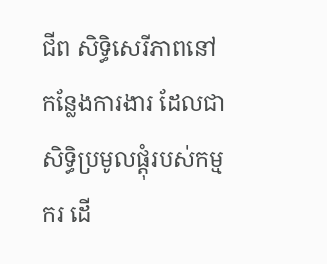ជីព សិទ្ធិសេរីភាពនៅកន្លែងការងារ ដែលជាសិទ្ធិប្រមូលផ្តុំរបស់កម្មករ ដើ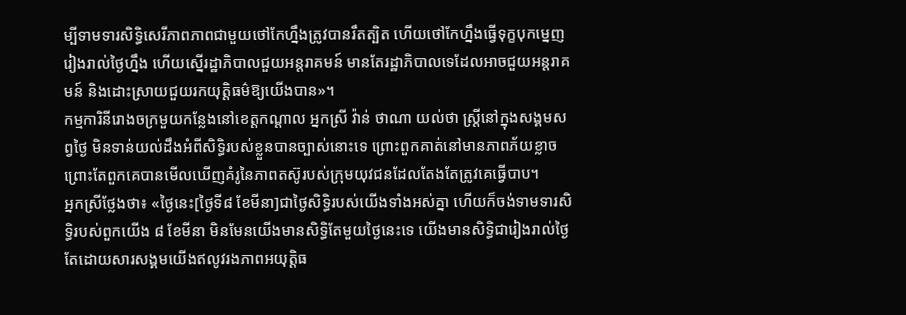ម្បីទាមទារសិទ្ធិសេរីភាពភាពជាមួយថៅកែហ្នឹងត្រូវបានរឹតត្បិត ហើយថៅកែហ្នឹងធ្វើទុក្ខបុកម្នេញរៀងរាល់ថ្ងៃហ្នឹង ហើយស្នើរដ្ឋាភិបាលជួយអន្តរាគមន៍ មានតែរដ្ឋាភិបាលទេដែលអាចជួយអន្តរាគមន៍ និងដោះស្រាយជួយរកយុត្តិធម៌ឱ្យយើងបាន»។
កម្មការិនីរោងចក្រមួយកន្លែងនៅខេត្តកណ្តាល អ្នកស្រី វ៉ាន់ ថាណា យល់ថា ស្ត្រីនៅក្នុងសង្គមសព្វថ្ងៃ មិនទាន់យល់ដឹងអំពីសិទ្ធិរបស់ខ្លួនបានច្បាស់នោះទេ ព្រោះពួកគាត់នៅមានភាពភ័យខ្លាច ព្រោះតែពួកគេបានមើលឃើញគំរូនៃភាពតស៊ូរបស់ក្រុមយុវជនដែលតែងតែត្រូវគេធ្វើបាប។
អ្នកស្រីថ្លែងថា៖ «ថ្ងៃនេះ[ថ្ងៃទី៨ ខែមីនា]ជាថ្ងៃសិទ្ធិរបស់យើងទាំងអស់គ្នា ហើយក៏ចង់ទាមទារសិទ្ធិរបស់ពួកយើង ៨ ខែមីនា មិនមែនយើងមានសិទ្ធិតែមួយថ្ងៃនេះទេ យើងមានសិទ្ធិជារៀងរាល់ថ្ងៃ តែដោយសារសង្គមយើងឥលូវរងភាពអយុត្តិធ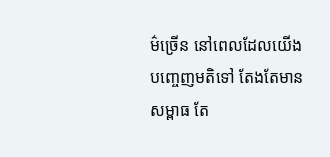ម៌ច្រើន នៅពេលដែលយើងបញ្ចេញមតិទៅ តែងតែមានសម្ពាធ តែ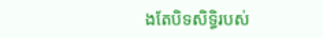ងតែបិទសិទ្ធិរបស់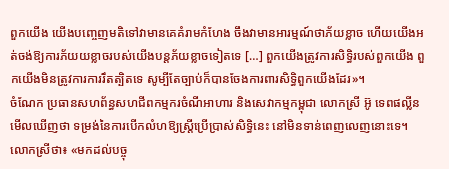ពួកយើង យើងបញ្ចេញមតិទៅវាមានគេគំរាមកំហែង ចឹងវាមានអារម្មណ៍ថាភ័យខ្លាច ហើយយើងអត់ចង់ឱ្យការភ័យយខ្លាចរបស់យើងបន្តភ័យខ្លាចទៀតទេ […] ពួកយើងត្រូវការសិទ្ធិរបស់ពួកយើង ពួកយើងមិនត្រូវការការរឹតត្បិតទេ សូម្បីតែច្បាប់ក៏បានចែងការពារសិទ្ធិពួកយើងដែរ»។
ចំណែក ប្រធានសហព័ន្ធសហជីពកម្មករចំណីអាហារ និងសេវាកម្មកម្ពុជា លោកស្រី អ៊ូ ទេពផល្លីន មើលឃើញថា ទម្រង់នៃការបើកលំហឱ្យស្ត្រីប្រើប្រាស់សិទ្ធិនេះ នៅមិនទាន់ពេញលេញនោះទេ។
លោកស្រីថា៖ «មកដល់បច្ចុ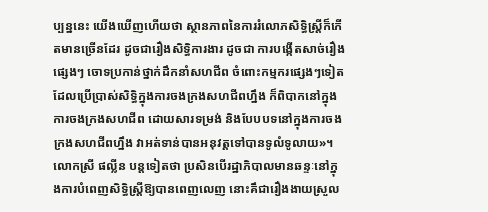ប្បន្ននេះ យើងឃើញហើយថា ស្ថានភាពនៃការរំលោភសិទ្ធិស្ត្រីក៏កើតមានច្រើនដែរ ដូចជារឿងសិទ្ធិការងារ ដូចជា ការបង្កើតសាច់រឿងផ្សេងៗ ចោទប្រកាន់ថ្នាក់ដឹកនាំសហជីព ចំពោះកម្មករផ្សេងៗទៀតដែលប្រើប្រាស់សិទ្ធិក្នុងការចងក្រងសហជីពហ្នឹង ក៏ពិបាកនៅក្នុងការចងក្រងសហជីព ដោយសារទម្រង់ និងបែបបទនៅក្នុងការចងក្រងសហជីពហ្នឹង វាអត់ទាន់បានអនុវត្តទៅបានទូលំទូលាយ»។
លោកស្រី ផល្លីន បន្តទៀតថា ប្រសិនបើរដ្ឋាភិបាលមានឆន្ទៈនៅក្នុងការបំពេញសិទ្ធិស្ត្រីឱ្យបានពេញលេញ នោះគឹជារឿងងាយស្រួល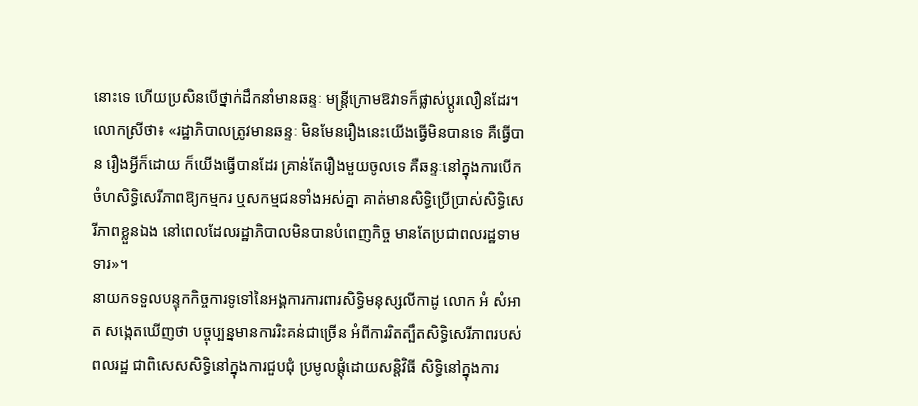នោះទេ ហើយប្រសិនបើថ្នាក់ដឹកនាំមានឆន្ទៈ មន្ត្រីក្រោមឱវាទក៏ផ្លាស់ប្តូរលឿនដែរ។
លោកស្រីថា៖ «រដ្ឋាភិបាលត្រូវមានឆន្ទៈ មិនមែនរឿងនេះយើងធ្វើមិនបានទេ គឺធ្វើបាន រឿងអ្វីក៏ដោយ ក៏យើងធ្វើបានដែរ គ្រាន់តែរឿងមួយចូលទេ គឺឆន្ទៈនៅក្នុងការបើកចំហសិទ្ធិសេរីភាពឱ្យកម្មករ ឬសកម្មជនទាំងអស់គ្នា គាត់មានសិទ្ធិប្រើប្រាស់សិទ្ធិសេរីភាពខ្លួនឯង នៅពេលដែលរដ្ឋាភិបាលមិនបានបំពេញកិច្ច មានតែប្រជាពលរដ្ឋទាមទារ»។
នាយកទទួលបន្ទុកកិច្ចការទូទៅនៃអង្គការការពារសិទ្ធិមនុស្សលីកាដូ លោក អំ សំអាត សង្កេតឃើញថា បច្ចុប្បន្នមានការរិះគន់ជាច្រើន អំពីការរិតត្បឹតសិទ្ធិសេរីភាពរបស់ពលរដ្ឋ ជាពិសេសសិទ្ធិនៅក្នុងការជួបជុំ ប្រមូលផ្តុំដោយសន្តិវិធី សិទ្ធិនៅក្នុងការ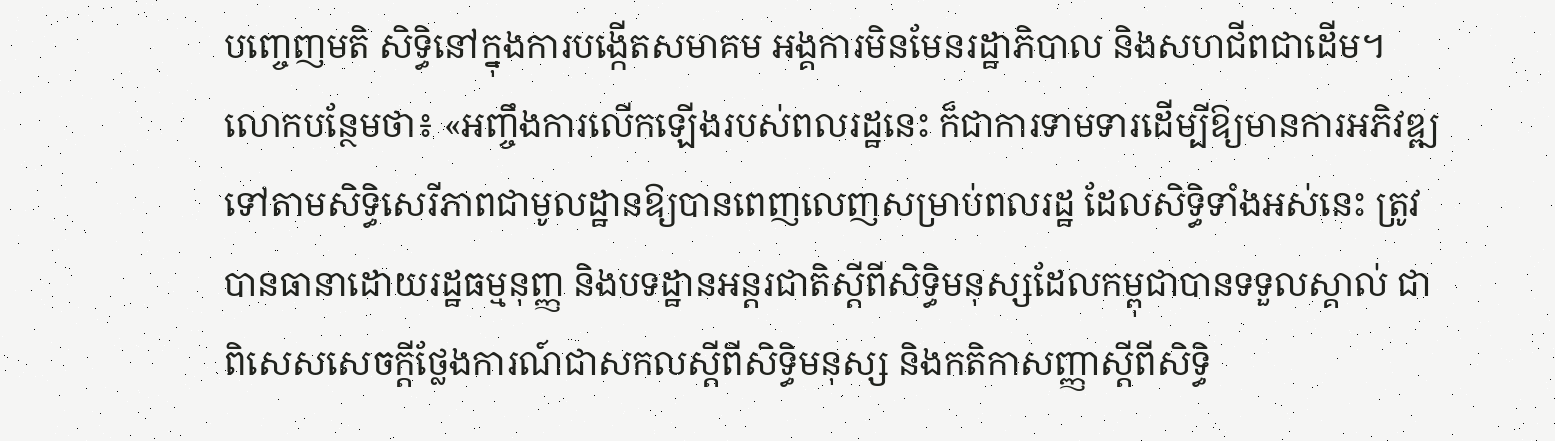បញ្ចេញមតិ សិទ្ធិនៅក្នុងការបង្កើតសមាគម អង្គការមិនមែនរដ្ឋាភិបាល និងសហជីពជាដើម។
លោកបន្ថែមថា៖ «អញ្ចឹងការលើកឡើងរបស់ពលរដ្ឋនេះ ក៏ជាការទាមទារដើម្បីឱ្យមានការអភិវឌ្ឍទៅតាមសិទ្ធិសេរីភាពជាមូលដ្ឋានឱ្យបានពេញលេញសម្រាប់ពលរដ្ឋ ដែលសិទ្ធិទាំងអស់នេះ ត្រូវបានធានាដោយរដ្ឋធម្មនុញ្ញ និងបទដ្ឋានអន្តរជាតិស្តីពីសិទ្ធិមនុស្សដែលកម្ពុជាបានទទួលស្គាល់ ជាពិសេសសេចក្តីថ្លែងការណ៍ជាសកលស្តីពីសិទ្ធិមនុស្ស និងកតិកាសញ្ញាស្តីពីសិទ្ធិ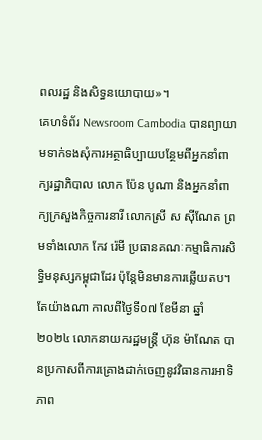ពលរដ្ឋ និងសិទ្ធនយោបាយ»។
គេហទំព័រ Newsroom Cambodia បានព្យាយាមទាក់ទងសុំការអត្ថាធិប្បាយបន្ថែមពីអ្នកនាំពាក្យរដ្ឋាភិបាល លោក ប៉ែន បូណា និងអ្នកនាំពាក្យក្រសួងកិច្ចការនារី លោកស្រី ស ស៊ីណែត ព្រមទាំងលោក កែវ រ៉េមី ប្រធានគណៈកម្មាធិការសិទ្ធិមនុស្សកម្ពុជាដែរ ប៉ុន្តែមិនមានការឆ្លើយតប។
តែយ៉ាងណា កាលពីថ្ងៃទី០៧ ខែមីនា ឆ្នាំ២០២៤ លោកនាយករដ្ឋមន្រ្តី ហ៊ុន ម៉ាណែត បានប្រកាសពីការគ្រោងដាក់ចេញនូវវិធានការអាទិភាព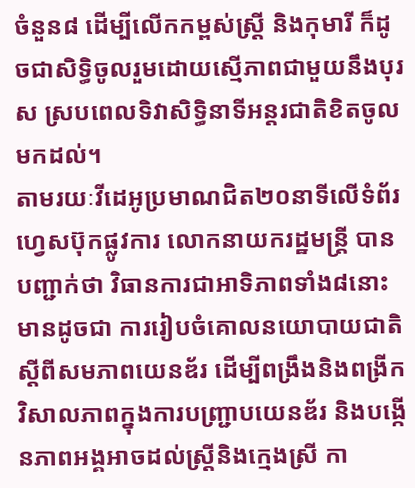ចំនួន៨ ដើម្បីលើកកម្ពស់ស្រី្ត និងកុមារី ក៏ដូចជាសិទ្ធិចូលរួមដោយស្មើភាពជាមួយនឹងបុរស ស្របពេលទិវាសិទ្ធិនាទីអន្តរជាតិខិតចូលមកដល់។
តាមរយៈវីដេអូប្រមាណជិត២០នាទីលើទំព័រហ្វេសប៊ុកផ្លូវការ លោកនាយករដ្ឋមន្រ្តី បានបញ្ជាក់ថា វិធានការជាអាទិភាពទាំង៨នោះ មានដូចជា ការរៀបចំគោលនយោបាយជាតិស្តីពីសមភាពយេនឌ័រ ដើម្បីពង្រឹងនិងពង្រីកវិសាលភាពក្នុងការបញ្ជ្រាបយេនឌ័រ និងបង្កើនភាពអង្គអាចដល់ស្រ្តីនិងក្មេងស្រី កា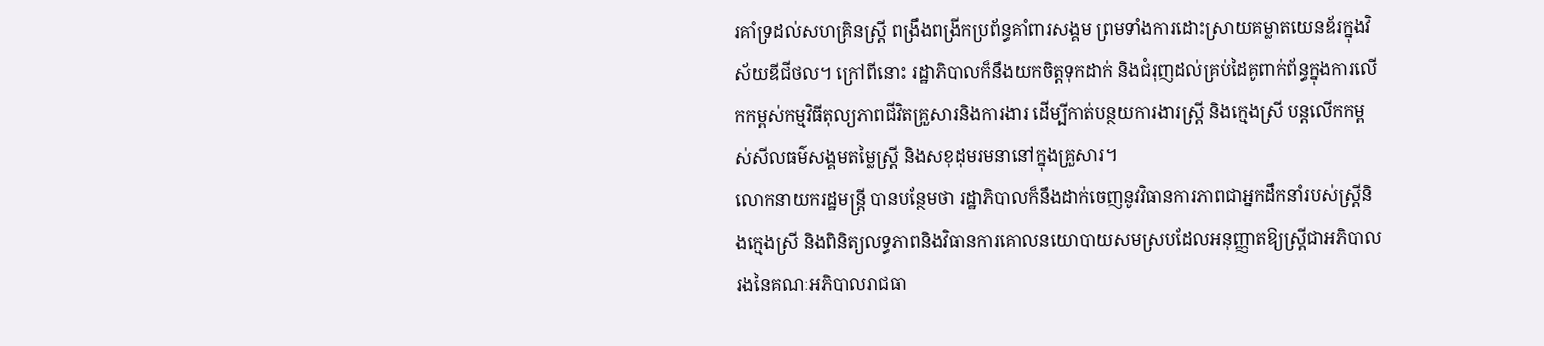រគាំទ្រដល់សហគ្រិនស្ត្រី ពង្រឹងពង្រីកប្រព័ន្ធគាំពារសង្គម ព្រមទាំងការដោះស្រាយគម្លាតយេនឌ័រក្នុងវិស័យឌីជីថល។ ក្រៅពីនោះ រដ្ឋាភិបាលក៏នឹងយកចិត្តទុកដាក់ និងជំរុញដល់គ្រប់ដៃគូពាក់ព័ន្ធក្នុងការលើកកម្ពស់កម្មវិធីតុល្យភាពជីវិតគ្រួសារនិងការងារ ដើម្បីកាត់បន្ថយការងារស្រ្តី និងក្មេងស្រី បន្តលើកកម្ពស់សីលធម៌សង្គមតម្លៃស្រ្តី និងសខុដុមរមនានៅក្នុងគ្រួសារ។
លោកនាយករដ្ឋមន្ត្រី បានបន្ថែមថា រដ្ឋាភិបាលក៏នឹងដាក់ចេញនូវវិធានការភាពជាអ្នកដឹកនាំរបស់ស្ត្រីនិងក្មេងស្រី និងពិនិត្យលទ្ធភាពនិងវិធានការគោលនយោបាយសមស្របដែលអនុញ្ញាតឱ្យស្រ្តីជាអភិបាលរងនៃគណៈអភិបាលរាជធា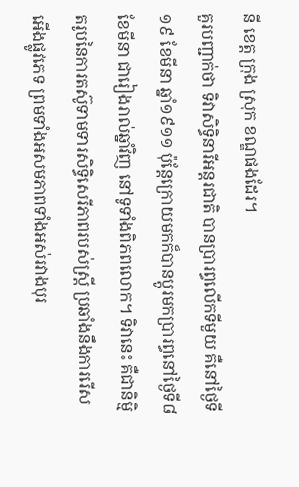នី ខេត្ត ក្រុង ស្រុក ខណ្ឌផងដែរ។
គួរបញ្ជាក់ថា ទិវាសិទ្ធិនារីអន្តរជាតិ បានប្រារព្ធលើកទីមួយ គឺនៅថ្ងៃទី១៩ ខែមីនា ឆ្នាំ១៩១១ ប៉ុន្តែក្រោយមកក៏បានប្តូរមកប្រារព្ធនៅថ្ងៃទី៨ ខែមីនា ជារៀងរាល់ឆ្នាំវិញ នៅទូទាំងពិភពលោក។ ទិវានេះ គឺជានិម្មិតរូបនៃការតស៊ូទាមទារសិទ្ធិសេរីភាពរបស់ស្ត្រី ប្រឆាំងនឹងការរើសអើងផ្លូវភេទ ព្រមទាំងអសមភាពទាំងអស់រវាងបុរ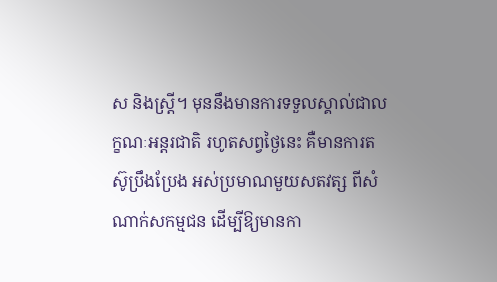ស និងស្ត្រី។ មុននឹងមានការទទួលស្គាល់ជាលក្ខណៈអន្តរជាតិ រហូតសព្វថ្ងៃនេះ គឺមានការតស៊ូប្រឹងប្រែង អស់ប្រមាណមួយសតវត្ស ពីសំណាក់សកម្មជន ដើម្បីឱ្យមានកា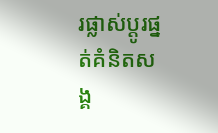រផ្លាស់ប្តូរផ្នត់គំនិតសង្គ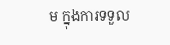ម ក្នុងការទទួល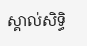ស្គាល់សិទ្ធិ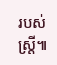របស់ស្ត្រី៕